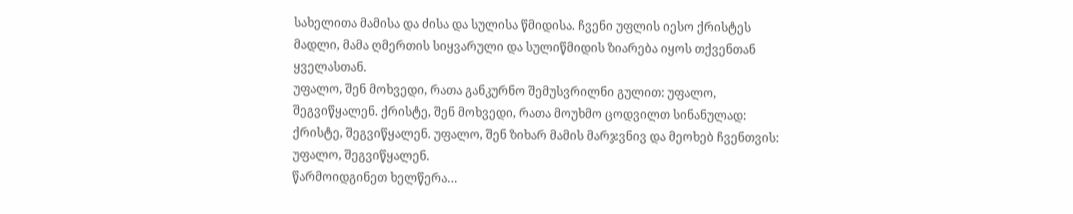სახელითა მამისა და ძისა და სულისა წმიდისა. ჩვენი უფლის იესო ქრისტეს მადლი, მამა ღმერთის სიყვარული და სულიწმიდის ზიარება იყოს თქვენთან ყველასთან.
უფალო, შენ მოხვედი, რათა განკურნო შემუსვრილნი გულით: უფალო, შეგვიწყალენ. ქრისტე, შენ მოხვედი, რათა მოუხმო ცოდვილთ სინანულად: ქრისტე, შეგვიწყალენ. უფალო, შენ ზიხარ მამის მარჯვნივ და მეოხებ ჩვენთვის: უფალო, შეგვიწყალენ.
წარმოიდგინეთ ხელწერა…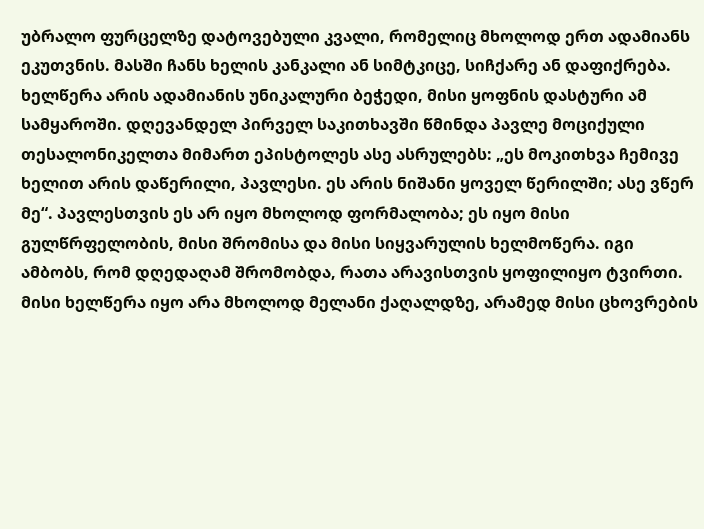უბრალო ფურცელზე დატოვებული კვალი, რომელიც მხოლოდ ერთ ადამიანს ეკუთვნის. მასში ჩანს ხელის კანკალი ან სიმტკიცე, სიჩქარე ან დაფიქრება. ხელწერა არის ადამიანის უნიკალური ბეჭედი, მისი ყოფნის დასტური ამ სამყაროში. დღევანდელ პირველ საკითხავში წმინდა პავლე მოციქული თესალონიკელთა მიმართ ეპისტოლეს ასე ასრულებს: „ეს მოკითხვა ჩემივე ხელით არის დაწერილი, პავლესი. ეს არის ნიშანი ყოველ წერილში; ასე ვწერ მე“. პავლესთვის ეს არ იყო მხოლოდ ფორმალობა; ეს იყო მისი გულწრფელობის, მისი შრომისა და მისი სიყვარულის ხელმოწერა. იგი ამბობს, რომ დღედაღამ შრომობდა, რათა არავისთვის ყოფილიყო ტვირთი. მისი ხელწერა იყო არა მხოლოდ მელანი ქაღალდზე, არამედ მისი ცხოვრების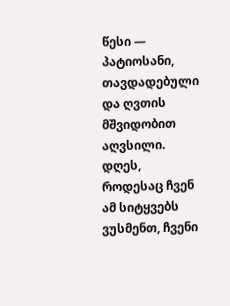წესი — პატიოსანი, თავდადებული და ღვთის მშვიდობით აღვსილი.
დღეს, როდესაც ჩვენ ამ სიტყვებს ვუსმენთ, ჩვენი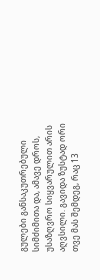გულები განსაკუთრებული სიმძიმითა და, ამავე დროს, უსაზღვრო სიყვარულით არის აღვსილი. გავიდა ზუსტად ორი თვე მას შემდეგ, რაც 13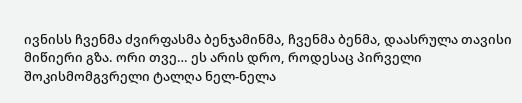ივნისს ჩვენმა ძვირფასმა ბენჯამინმა, ჩვენმა ბენმა, დაასრულა თავისი მიწიერი გზა. ორი თვე… ეს არის დრო, როდესაც პირველი შოკისმომგვრელი ტალღა ნელ-ნელა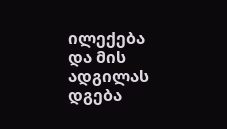ილექება და მის ადგილას დგება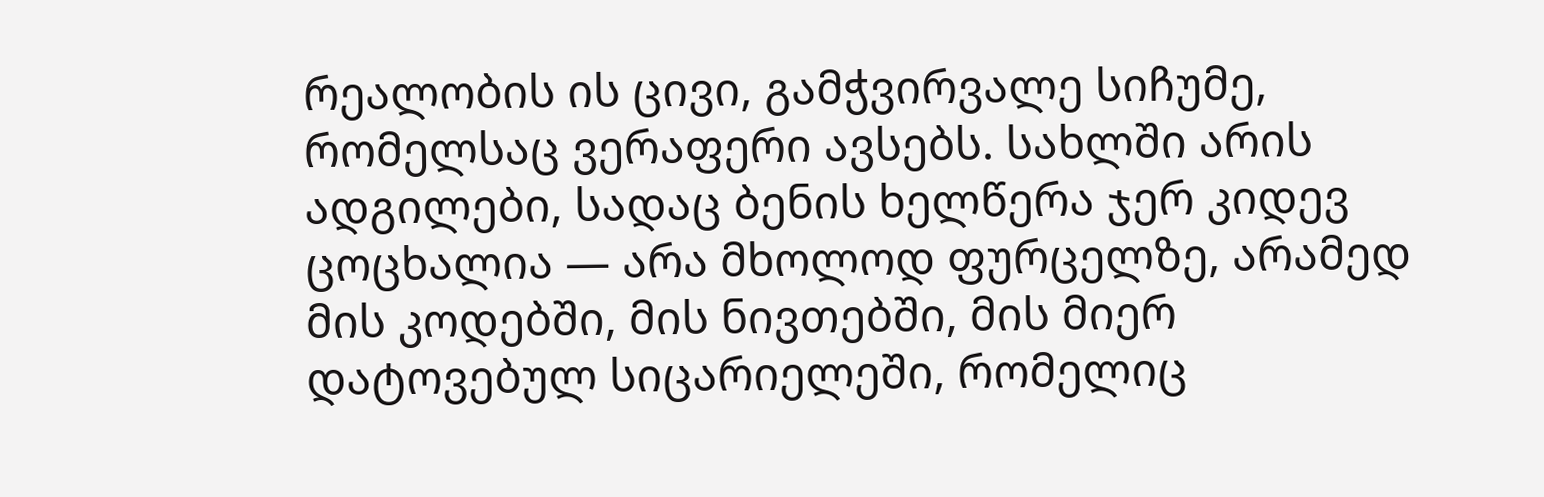რეალობის ის ცივი, გამჭვირვალე სიჩუმე, რომელსაც ვერაფერი ავსებს. სახლში არის ადგილები, სადაც ბენის ხელწერა ჯერ კიდევ ცოცხალია — არა მხოლოდ ფურცელზე, არამედ მის კოდებში, მის ნივთებში, მის მიერ დატოვებულ სიცარიელეში, რომელიც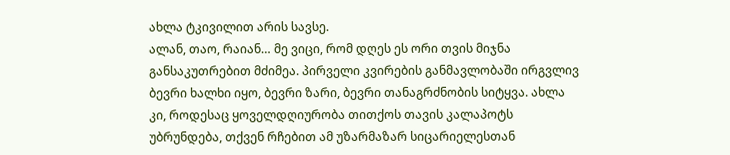ახლა ტკივილით არის სავსე.
ალან, თაო, რაიან… მე ვიცი, რომ დღეს ეს ორი თვის მიჯნა განსაკუთრებით მძიმეა. პირველი კვირების განმავლობაში ირგვლივ ბევრი ხალხი იყო, ბევრი ზარი, ბევრი თანაგრძნობის სიტყვა. ახლა კი, როდესაც ყოველდღიურობა თითქოს თავის კალაპოტს უბრუნდება, თქვენ რჩებით ამ უზარმაზარ სიცარიელესთან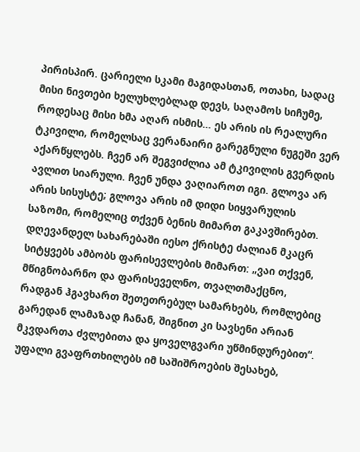პირისპირ. ცარიელი სკამი მაგიდასთან, ოთახი, სადაც მისი ნივთები ხელუხლებლად დევს, საღამოს სიჩუმე, როდესაც მისი ხმა აღარ ისმის… ეს არის ის რეალური ტკივილი, რომელსაც ვერანაირი გარეგნული ნუგეში ვერ აქარწყლებს. ჩვენ არ შეგვიძლია ამ ტკივილის გვერდის ავლით სიარული. ჩვენ უნდა ვაღიაროთ იგი. გლოვა არ არის სისუსტე; გლოვა არის იმ დიდი სიყვარულის საზომი, რომელიც თქვენ ბენის მიმართ გაკავშირებთ.
დღევანდელ სახარებაში იესო ქრისტე ძალიან მკაცრ სიტყვებს ამბობს ფარისევლების მიმართ: „ვაი თქვენ, მწიგნობარნო და ფარისეველნო, თვალთმაქცნო, რადგან ჰგავხართ შეთეთრებულ სამარხებს, რომლებიც გარედან ლამაზად ჩანან, შიგნით კი სავსენი არიან მკვდართა ძვლებითა და ყოველგვარი უწმინდურებით“. უფალი გვაფრთხილებს იმ საშიშროების შესახებ,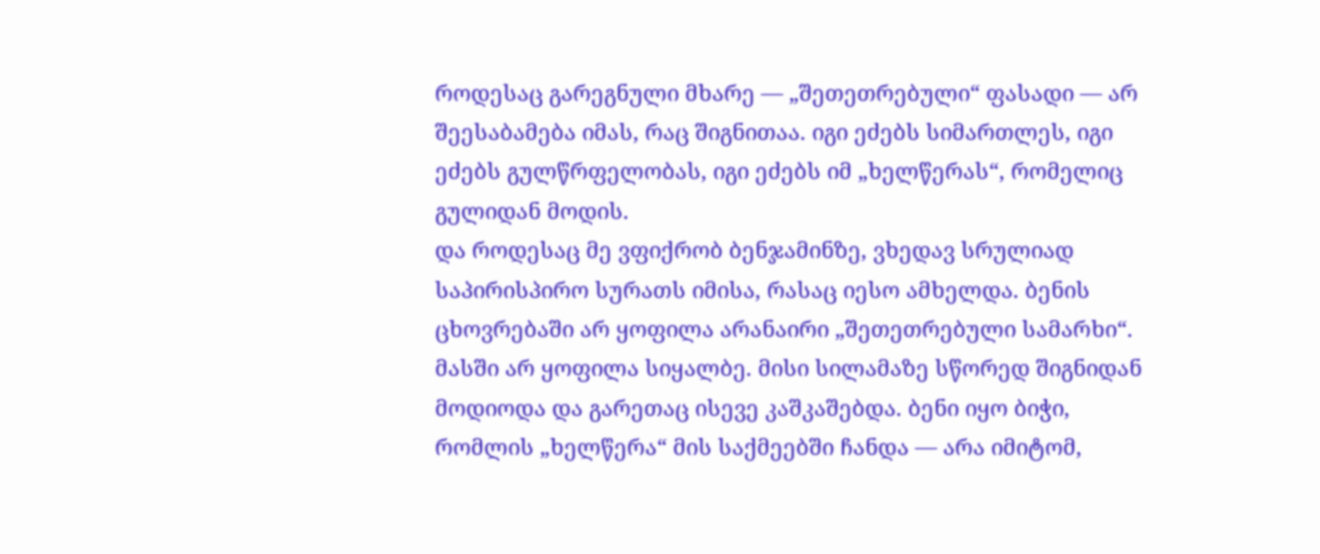როდესაც გარეგნული მხარე — „შეთეთრებული“ ფასადი — არ შეესაბამება იმას, რაც შიგნითაა. იგი ეძებს სიმართლეს, იგი ეძებს გულწრფელობას, იგი ეძებს იმ „ხელწერას“, რომელიც გულიდან მოდის.
და როდესაც მე ვფიქრობ ბენჯამინზე, ვხედავ სრულიად საპირისპირო სურათს იმისა, რასაც იესო ამხელდა. ბენის ცხოვრებაში არ ყოფილა არანაირი „შეთეთრებული სამარხი“. მასში არ ყოფილა სიყალბე. მისი სილამაზე სწორედ შიგნიდან მოდიოდა და გარეთაც ისევე კაშკაშებდა. ბენი იყო ბიჭი, რომლის „ხელწერა“ მის საქმეებში ჩანდა — არა იმიტომ,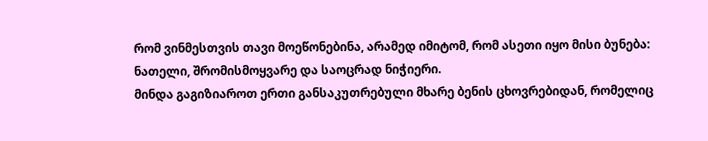რომ ვინმესთვის თავი მოეწონებინა, არამედ იმიტომ, რომ ასეთი იყო მისი ბუნება: ნათელი, შრომისმოყვარე და საოცრად ნიჭიერი.
მინდა გაგიზიაროთ ერთი განსაკუთრებული მხარე ბენის ცხოვრებიდან, რომელიც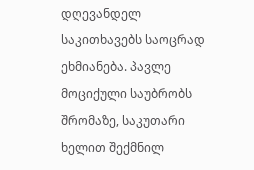დღევანდელ საკითხავებს საოცრად ეხმიანება. პავლე მოციქული საუბრობს შრომაზე, საკუთარი ხელით შექმნილ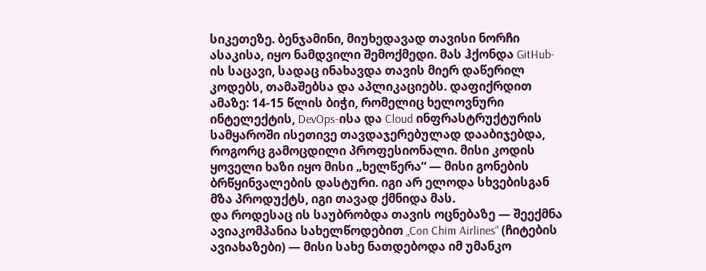სიკეთეზე. ბენჯამინი, მიუხედავად თავისი ნორჩი ასაკისა, იყო ნამდვილი შემოქმედი. მას ჰქონდა GitHub-ის საცავი, სადაც ინახავდა თავის მიერ დაწერილ კოდებს, თამაშებსა და აპლიკაციებს. დაფიქრდით ამაზე: 14-15 წლის ბიჭი, რომელიც ხელოვნური ინტელექტის, DevOps-ისა და Cloud ინფრასტრუქტურის სამყაროში ისეთივე თავდაჯერებულად დააბიჯებდა, როგორც გამოცდილი პროფესიონალი. მისი კოდის ყოველი ხაზი იყო მისი „ხელწერა“ — მისი გონების ბრწყინვალების დასტური. იგი არ ელოდა სხვებისგან მზა პროდუქტს, იგი თავად ქმნიდა მას.
და როდესაც ის საუბრობდა თავის ოცნებაზე — შეექმნა ავიაკომპანია სახელწოდებით „Con Chim Airlines“ (ჩიტების ავიახაზები) — მისი სახე ნათდებოდა იმ უმანკო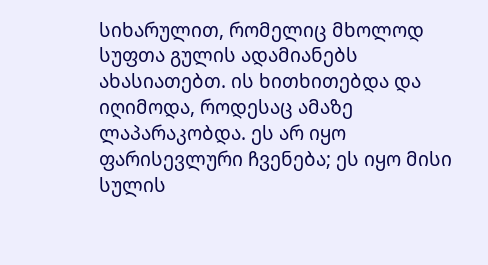სიხარულით, რომელიც მხოლოდ სუფთა გულის ადამიანებს ახასიათებთ. ის ხითხითებდა და იღიმოდა, როდესაც ამაზე ლაპარაკობდა. ეს არ იყო ფარისევლური ჩვენება; ეს იყო მისი სულის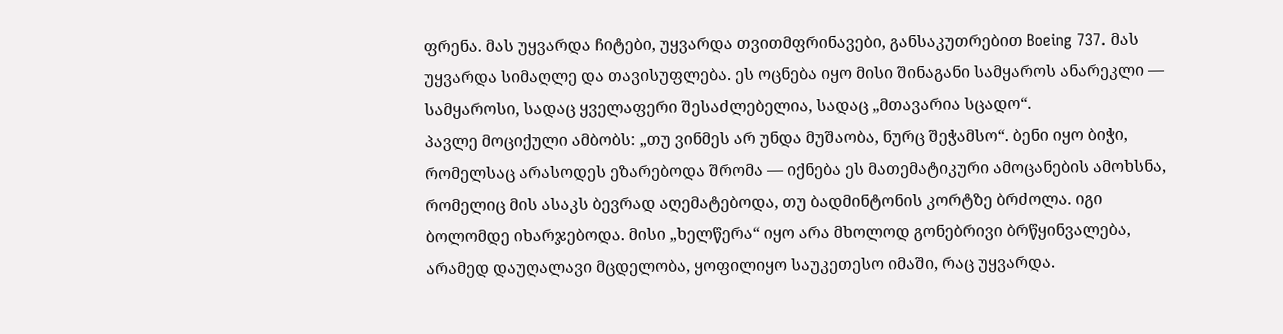ფრენა. მას უყვარდა ჩიტები, უყვარდა თვითმფრინავები, განსაკუთრებით Boeing 737. მას უყვარდა სიმაღლე და თავისუფლება. ეს ოცნება იყო მისი შინაგანი სამყაროს ანარეკლი — სამყაროსი, სადაც ყველაფერი შესაძლებელია, სადაც „მთავარია სცადო“.
პავლე მოციქული ამბობს: „თუ ვინმეს არ უნდა მუშაობა, ნურც შეჭამსო“. ბენი იყო ბიჭი, რომელსაც არასოდეს ეზარებოდა შრომა — იქნება ეს მათემატიკური ამოცანების ამოხსნა, რომელიც მის ასაკს ბევრად აღემატებოდა, თუ ბადმინტონის კორტზე ბრძოლა. იგი ბოლომდე იხარჯებოდა. მისი „ხელწერა“ იყო არა მხოლოდ გონებრივი ბრწყინვალება, არამედ დაუღალავი მცდელობა, ყოფილიყო საუკეთესო იმაში, რაც უყვარდა.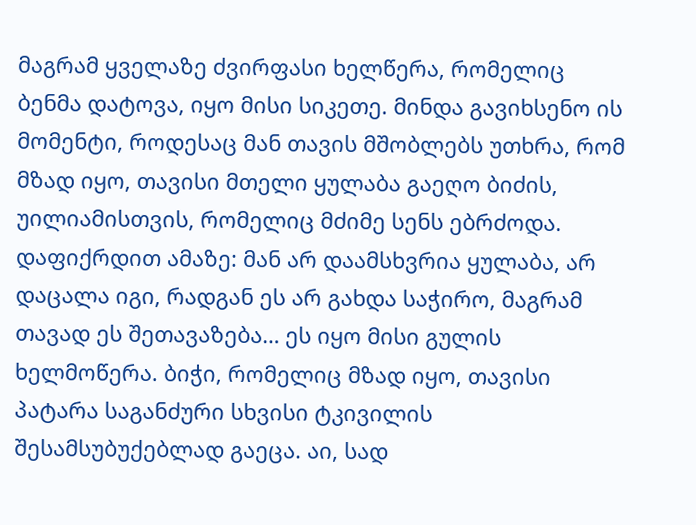მაგრამ ყველაზე ძვირფასი ხელწერა, რომელიც ბენმა დატოვა, იყო მისი სიკეთე. მინდა გავიხსენო ის მომენტი, როდესაც მან თავის მშობლებს უთხრა, რომ მზად იყო, თავისი მთელი ყულაბა გაეღო ბიძის, უილიამისთვის, რომელიც მძიმე სენს ებრძოდა. დაფიქრდით ამაზე: მან არ დაამსხვრია ყულაბა, არ დაცალა იგი, რადგან ეს არ გახდა საჭირო, მაგრამ თავად ეს შეთავაზება… ეს იყო მისი გულის ხელმოწერა. ბიჭი, რომელიც მზად იყო, თავისი პატარა საგანძური სხვისი ტკივილის შესამსუბუქებლად გაეცა. აი, სად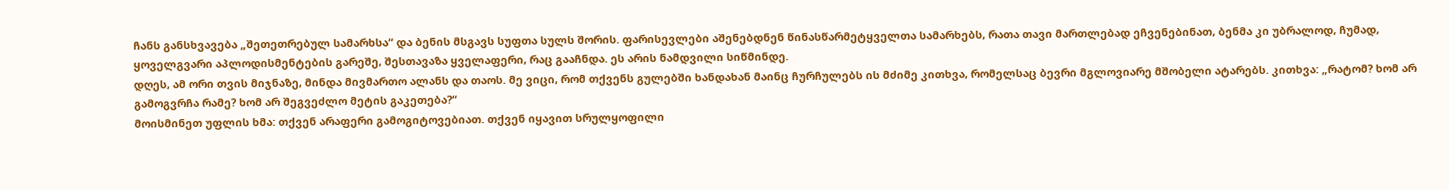ჩანს განსხვავება „შეთეთრებულ სამარხსა“ და ბენის მსგავს სუფთა სულს შორის. ფარისევლები აშენებდნენ წინასწარმეტყველთა სამარხებს, რათა თავი მართლებად ეჩვენებინათ, ბენმა კი უბრალოდ, ჩუმად, ყოველგვარი აპლოდისმენტების გარეშე, შესთავაზა ყველაფერი, რაც გააჩნდა. ეს არის ნამდვილი სიწმინდე.
დღეს, ამ ორი თვის მიჯნაზე, მინდა მივმართო ალანს და თაოს. მე ვიცი, რომ თქვენს გულებში ხანდახან მაინც ჩურჩულებს ის მძიმე კითხვა, რომელსაც ბევრი მგლოვიარე მშობელი ატარებს. კითხვა: „რატომ? ხომ არ გამოგვრჩა რამე? ხომ არ შეგვეძლო მეტის გაკეთება?“
მოისმინეთ უფლის ხმა: თქვენ არაფერი გამოგიტოვებიათ. თქვენ იყავით სრულყოფილი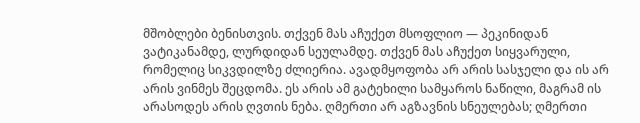მშობლები ბენისთვის. თქვენ მას აჩუქეთ მსოფლიო — პეკინიდან ვატიკანამდე, ლურდიდან სეულამდე. თქვენ მას აჩუქეთ სიყვარული, რომელიც სიკვდილზე ძლიერია. ავადმყოფობა არ არის სასჯელი და ის არ არის ვინმეს შეცდომა. ეს არის ამ გატეხილი სამყაროს ნაწილი, მაგრამ ის არასოდეს არის ღვთის ნება. ღმერთი არ აგზავნის სნეულებას; ღმერთი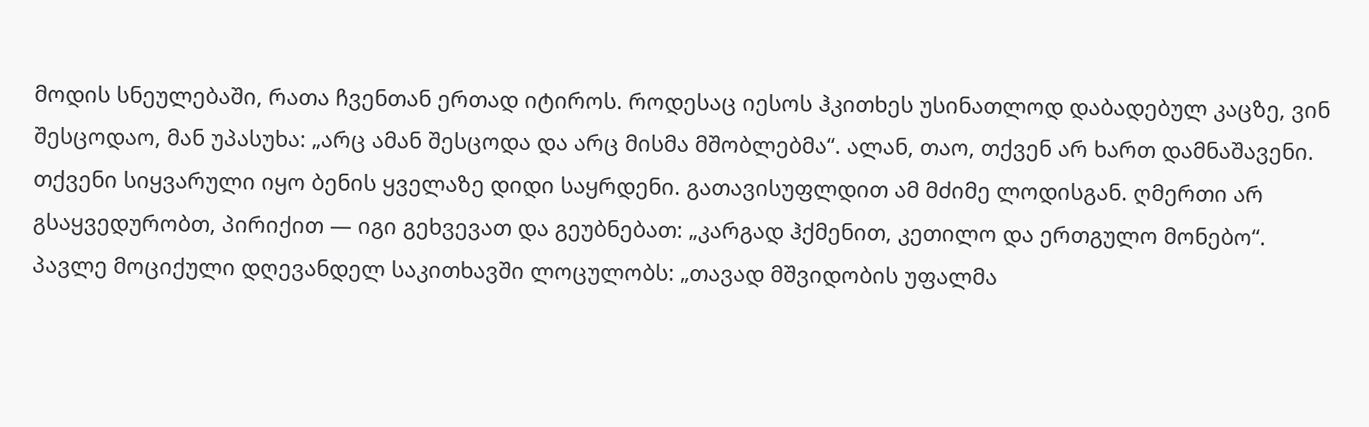მოდის სნეულებაში, რათა ჩვენთან ერთად იტიროს. როდესაც იესოს ჰკითხეს უსინათლოდ დაბადებულ კაცზე, ვინ შესცოდაო, მან უპასუხა: „არც ამან შესცოდა და არც მისმა მშობლებმა“. ალან, თაო, თქვენ არ ხართ დამნაშავენი. თქვენი სიყვარული იყო ბენის ყველაზე დიდი საყრდენი. გათავისუფლდით ამ მძიმე ლოდისგან. ღმერთი არ გსაყვედურობთ, პირიქით — იგი გეხვევათ და გეუბნებათ: „კარგად ჰქმენით, კეთილო და ერთგულო მონებო“.
პავლე მოციქული დღევანდელ საკითხავში ლოცულობს: „თავად მშვიდობის უფალმა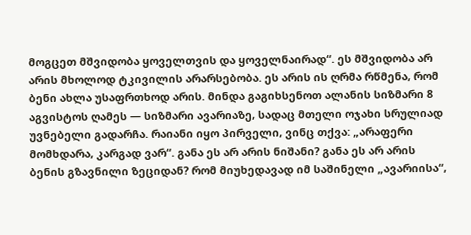მოგცეთ მშვიდობა ყოველთვის და ყოველნაირად“. ეს მშვიდობა არ არის მხოლოდ ტკივილის არარსებობა. ეს არის ის ღრმა რწმენა, რომ ბენი ახლა უსაფრთხოდ არის. მინდა გაგიხსენოთ ალანის სიზმარი 8 აგვისტოს ღამეს — სიზმარი ავარიაზე, სადაც მთელი ოჯახი სრულიად უვნებელი გადარჩა. რაიანი იყო პირველი, ვინც თქვა: „არაფერი მომხდარა, კარგად ვარ“. განა ეს არ არის ნიშანი? განა ეს არ არის ბენის გზავნილი ზეციდან? რომ მიუხედავად იმ საშინელი „ავარიისა“,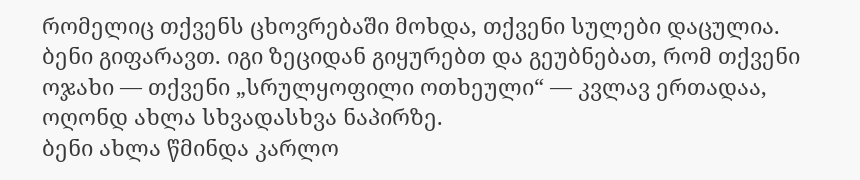რომელიც თქვენს ცხოვრებაში მოხდა, თქვენი სულები დაცულია. ბენი გიფარავთ. იგი ზეციდან გიყურებთ და გეუბნებათ, რომ თქვენი ოჯახი — თქვენი „სრულყოფილი ოთხეული“ — კვლავ ერთადაა, ოღონდ ახლა სხვადასხვა ნაპირზე.
ბენი ახლა წმინდა კარლო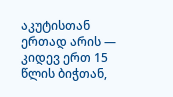აკუტისთან ერთად არის — კიდევ ერთ 15 წლის ბიჭთან,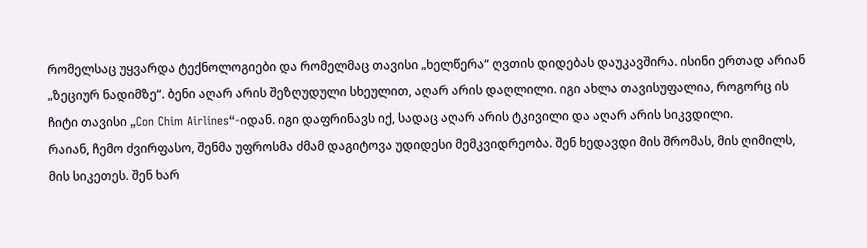რომელსაც უყვარდა ტექნოლოგიები და რომელმაც თავისი „ხელწერა“ ღვთის დიდებას დაუკავშირა. ისინი ერთად არიან „ზეციურ ნადიმზე“. ბენი აღარ არის შეზღუდული სხეულით, აღარ არის დაღლილი. იგი ახლა თავისუფალია, როგორც ის ჩიტი თავისი „Con Chim Airlines“-იდან. იგი დაფრინავს იქ, სადაც აღარ არის ტკივილი და აღარ არის სიკვდილი.
რაიან, ჩემო ძვირფასო, შენმა უფროსმა ძმამ დაგიტოვა უდიდესი მემკვიდრეობა. შენ ხედავდი მის შრომას, მის ღიმილს, მის სიკეთეს. შენ ხარ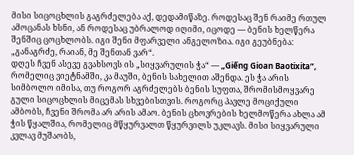მისი სიცოცხლის გაგრძელება აქ, დედამიწაზე. როდესაც შენ რაიმე რთულ ამოცანას ხსნი, ან როდესაც უბრალოდ იღიმი, იცოდე — ბენის ხელწერა შენშიც ცოცხლობს. იგი შენი მფარველი ანგელოზია. იგი გეუბნება: „განაგრძე, რაიან, მე შენთან ვარ“.
დღეს ჩვენ ასევე გვახსოვს ის „სიყვარულის ჭა“ — „Giếng Gioan Baotixita“, რომელიც ვიეტნამში, კა მაუში, ბენის სახელით აშენდა. ეს ჭა არის სიმბოლო იმისა, თუ როგორ აგრძელებს ბენის სუფთა, შრომისმოყვარე გული სიცოცხლის მიცემას სხვებისთვის. როგორც პავლე მოციქული ამბობს, ჩვენი შრომა არ არის ამაო. ბენის ცხოვრების ხელმოწერა ახლა ამ ჭის წყალშია, რომელიც მწყურვალთ წყურვილს უკლავს. მისი სიყვარული კვლავ მუშაობს,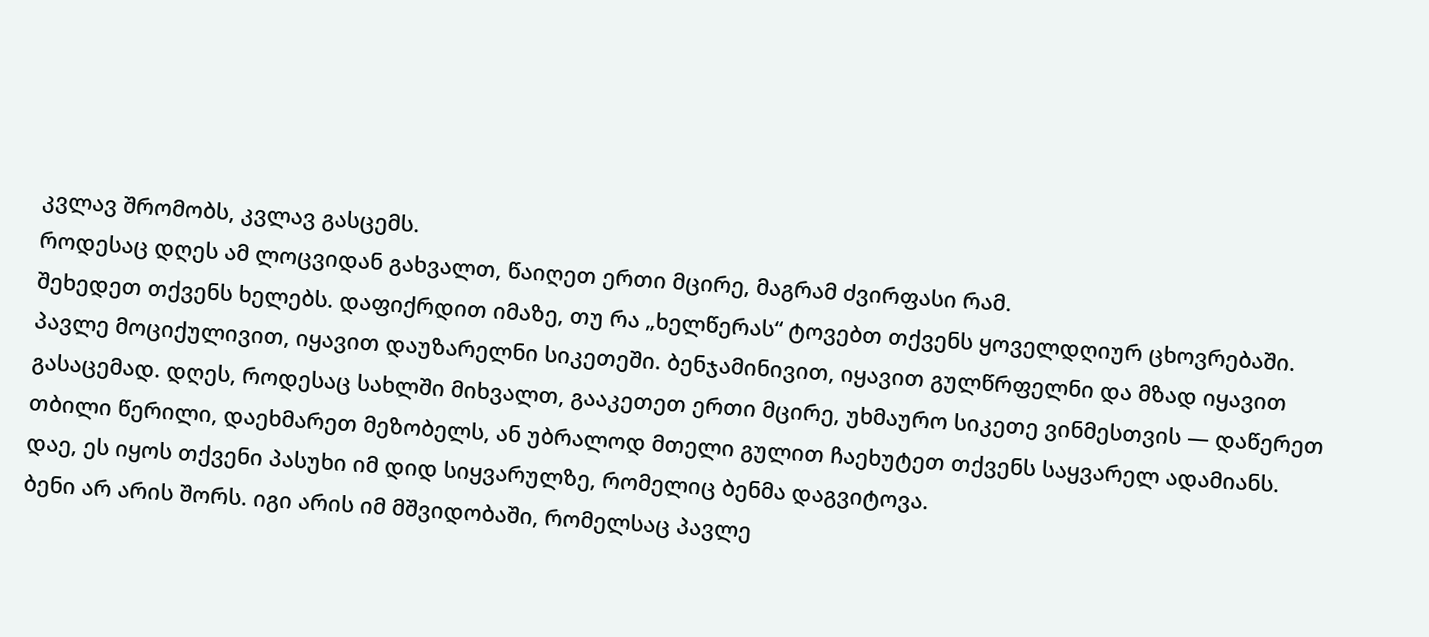კვლავ შრომობს, კვლავ გასცემს.
როდესაც დღეს ამ ლოცვიდან გახვალთ, წაიღეთ ერთი მცირე, მაგრამ ძვირფასი რამ.
შეხედეთ თქვენს ხელებს. დაფიქრდით იმაზე, თუ რა „ხელწერას“ ტოვებთ თქვენს ყოველდღიურ ცხოვრებაში. პავლე მოციქულივით, იყავით დაუზარელნი სიკეთეში. ბენჯამინივით, იყავით გულწრფელნი და მზად იყავით გასაცემად. დღეს, როდესაც სახლში მიხვალთ, გააკეთეთ ერთი მცირე, უხმაურო სიკეთე ვინმესთვის — დაწერეთ თბილი წერილი, დაეხმარეთ მეზობელს, ან უბრალოდ მთელი გულით ჩაეხუტეთ თქვენს საყვარელ ადამიანს. დაე, ეს იყოს თქვენი პასუხი იმ დიდ სიყვარულზე, რომელიც ბენმა დაგვიტოვა.
ბენი არ არის შორს. იგი არის იმ მშვიდობაში, რომელსაც პავლე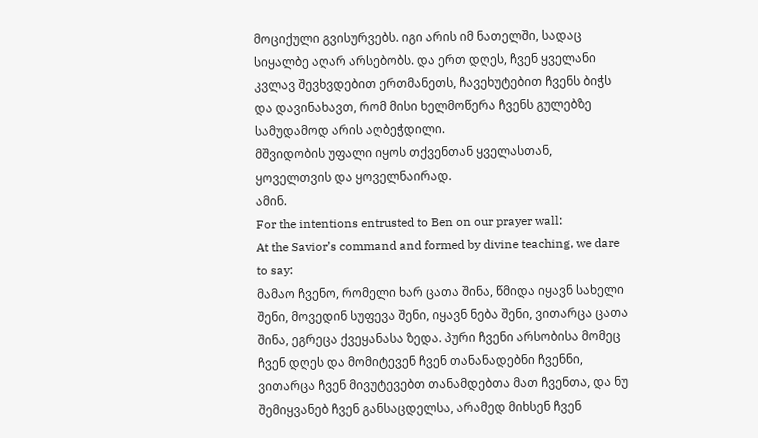მოციქული გვისურვებს. იგი არის იმ ნათელში, სადაც სიყალბე აღარ არსებობს. და ერთ დღეს, ჩვენ ყველანი კვლავ შევხვდებით ერთმანეთს, ჩავეხუტებით ჩვენს ბიჭს და დავინახავთ, რომ მისი ხელმოწერა ჩვენს გულებზე სამუდამოდ არის აღბეჭდილი.
მშვიდობის უფალი იყოს თქვენთან ყველასთან, ყოველთვის და ყოველნაირად.
ამინ.
For the intentions entrusted to Ben on our prayer wall:
At the Savior’s command and formed by divine teaching, we dare to say:
მამაო ჩვენო, რომელი ხარ ცათა შინა, წმიდა იყავნ სახელი შენი, მოვედინ სუფევა შენი, იყავნ ნება შენი, ვითარცა ცათა შინა, ეგრეცა ქვეყანასა ზედა. პური ჩვენი არსობისა მომეც ჩვენ დღეს და მომიტევენ ჩვენ თანანადებნი ჩვენნი, ვითარცა ჩვენ მივუტევებთ თანამდებთა მათ ჩვენთა, და ნუ შემიყვანებ ჩვენ განსაცდელსა, არამედ მიხსენ ჩვენ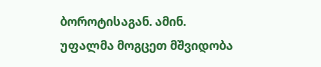ბოროტისაგან. ამინ.
უფალმა მოგცეთ მშვიდობა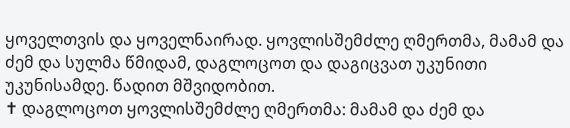ყოველთვის და ყოველნაირად. ყოვლისშემძლე ღმერთმა, მამამ და ძემ და სულმა წმიდამ, დაგლოცოთ და დაგიცვათ უკუნითი უკუნისამდე. წადით მშვიდობით.
✝ დაგლოცოთ ყოვლისშემძლე ღმერთმა: მამამ და ძემ და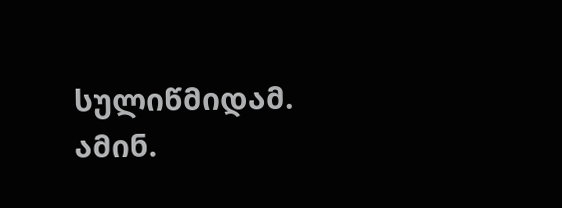სულიწმიდამ. ამინ.